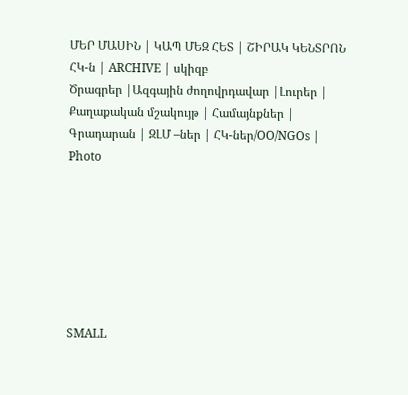ՄԵՐ ՄԱՍԻՆ | ԿԱՊ ՄԵԶ ՀԵՏ | ՇԻՐԱԿ ԿԵՆՏՐՈՆ ՀԿ-ն | ARCHIVE | սկիզբ
Ծրագրեր |Ազգային ժողովրդավար |Լուրեր | Քաղաքական մշակույթ | Համայնքներ | Գրադարան | ԶԼՄ –ներ | ՀԿ-ներ/OO/NGOs | Photo







SMALL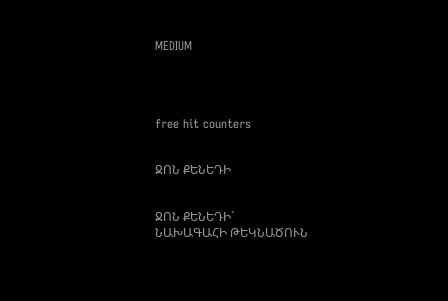MEDIUM




free hit counters


ՋՈՆ ՔԵՆԵԴԻ


ՋՈՆ ՔԵՆԵԴԻ`
ՆԱԽԱԳԱՀԻ ԹԵԿՆԱԾՈՒՆ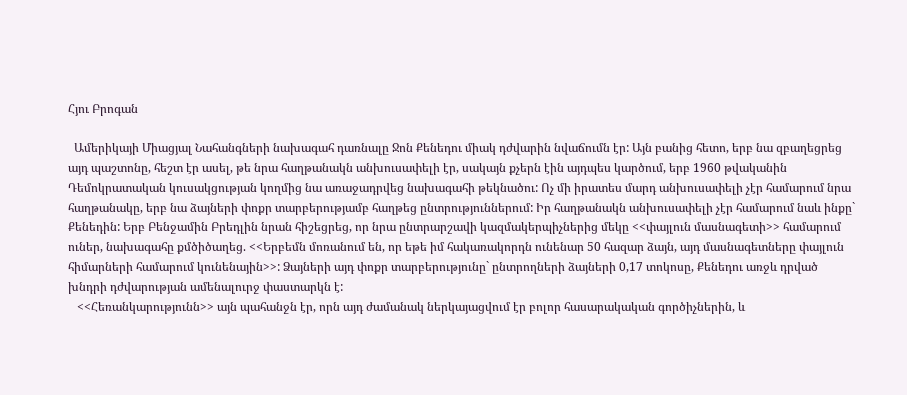Հյու Բրոգան

  Ամերիկայի Միացյալ Նահանգների նախագահ դառնալը Ջոն Քենեդու միակ դժվարին նվաճումն էր: Այն բանից հետո, երբ նա զբաղեցրեց այդ պաշտոնը, հեշտ էր ասել, թե նրա հաղթանակն անխուսափելի էր, սակայն քչերն էին այդպես կարծում, երբ 1960 թվականին Դեմոկրատական կուսակցության կողմից նա առաջադրվեց նախագահի թեկնածու: Ոչ մի իրատես մարդ անխուսափելի չէր համարում նրա հաղթանակը, երբ նա ձայների փոքր տարբերությամբ հաղթեց ընտրություններում: Իր հաղթանակն անխուսափելի չէր համարում նաև ինքը` Քենեդին: Երբ Բենջամին Բրեդլին նրան հիշեցրեց, որ նրա ընտրարշավի կազմակերպիչներից մեկը <<փայլուն մասնագետի>> համարում ուներ, նախագահը քմծիծաղեց. <<Երբեմն մոռանում են, որ եթե իմ հակառակորդն ունենար 50 հազար ձայն, այդ մասնագետները փայլուն հիմարների համարում կունենային>>: Ձայների այդ փոքր տարբերությունը` ընտրողների ձայների 0,17 տոկոսը, Քենեդու առջև դրված խնդրի դժվարության ամենալուրջ փաստարկն է:
   <<Հեռանկարությունն>> այն պահանջն էր, որն այդ ժամանակ ներկայացվում էր բոլոր հասարակական գործիչներին, և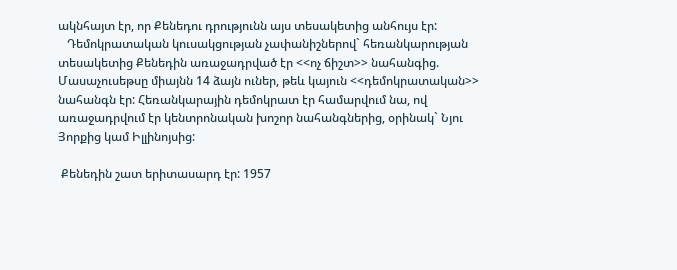ակնհայտ էր, որ Քենեդու դրությունն այս տեսակետից անհույս էր:
   Դեմոկրատական կուսակցության չափանիշներով` հեռանկարության տեսակետից Քենեդին առաջադրված էր <<ոչ ճիշտ>> նահանգից. Մասաչուսեթսը միայնն 14 ձայն ուներ, թեև կայուն <<դեմոկրատական>> նահանգն էր: Հեռանկարային դեմոկրատ էր համարվում նա, ով առաջադրվում էր կենտրոնական խոշոր նահանգներից, օրինակ` Նյու Յորքից կամ Իլլինոյսից:

 Քենեդին շատ երիտասարդ էր: 1957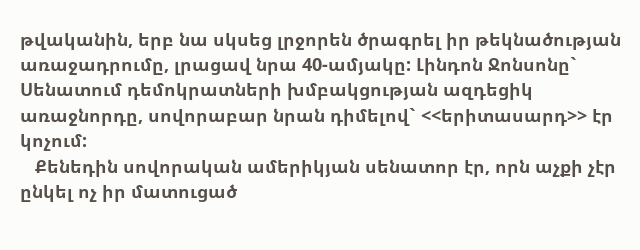թվականին, երբ նա սկսեց լրջորեն ծրագրել իր թեկնածության առաջադրումը, լրացավ նրա 40-ամյակը: Լինդոն Ջոնսոնը` Սենատում դեմոկրատների խմբակցության ազդեցիկ առաջնորդը, սովորաբար նրան դիմելով` <<երիտասարդ>> էր կոչում:
   Քենեդին սովորական ամերիկյան սենատոր էր, որն աչքի չէր ընկել ոչ իր մատուցած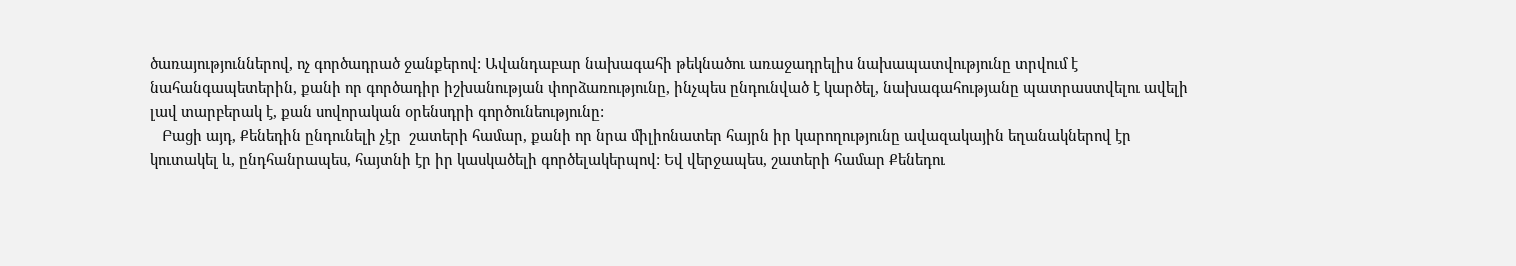ծառայություններով, ոչ գործադրած ջանքերով: Ավանդաբար նախագահի թեկնածու առաջադրելիս նախապատվությունը տրվում է նահանգապետերին, քանի որ գործադիր իշխանության փորձառությունը, ինչպես ընդունված է կարծել, նախագահությանը պատրաստվելու ավելի լավ տարբերակ է, քան սովորական օրենսդրի գործունեությունը:
   Բացի այդ, Քենեդին ընդունելի չէր  շատերի համար, քանի որ նրա միլիոնատեր հայրն իր կարողությունը ավազակային եղանակներով էր կուտակել և, ընդհանրապես, հայտնի էր իր կասկածելի գործելակերպով: Եվ վերջապես, շատերի համար Քենեդու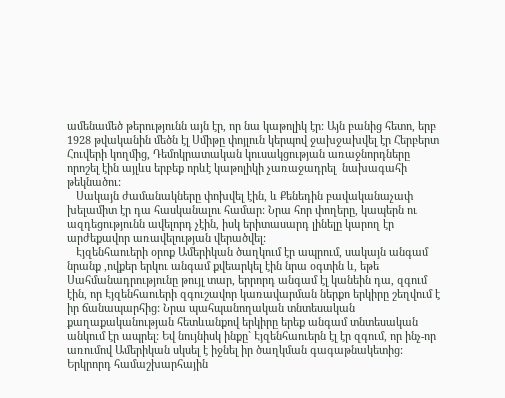ամենամեծ թերությունն այն էր, որ նա կաթոլիկ էր: Այն բանից հետո, երբ 1928 թվականին մեծն էլ Սմիթը փոյլուն կերպով ջախջախվել էր Հերբերտ Հուվերի կողմից, Դեմոկրատական կուսակցության առաջնորդները որոշել էին այլևս երբեք որևէ կաթոլիկի չառաջադրել  նախագահի թեկնածու:
   Սակայն ժամանակները փոխվել էին, և Քենեդին բավականաչափ խելամիտ էր դա հասկանալու համար: Նրա հոր փողերը, կապերն ու ազդեցությունն ավելորդ չէին, իսկ երիտասարդ լինելը կարող էր արժեքավոր առավելության վերածվել:
   Էյզենհաուերի օրոք Ամերիկան ծաղկում էր ապրում, սակայն անգամ նրանք ,ովքեր երկու անգամ քվեարկել էին նրա օգտին և, եթե Սահմանադրությունը թույլ տար, երրորդ անգամ էլ կանեին դա, զգում էին, որ Էյզենհաուերի զգուշավոր կառավարման ներքո երկիրը շեղվում է իր ճանապարհից: Նրա պահպանողական տնտեսական քաղաքականության հետևանքով երկիրը երեք անգամ տնտեսական անկում էր ապրել: Եվ նույնիսկ ինքը` Էյզենհաուերն էլ էր զգում, որ ինչ-որ առումով Ամերիկան սկսել է իջնել իր ծաղկման գագաթնակետից:  Երկրորդ համաշխարհային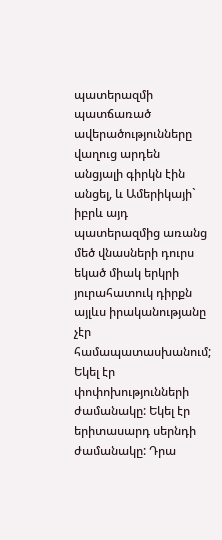պատերազմի պատճառած ավերածությունները վաղուց արդեն անցյալի գիրկն էին անցել, և Ամերիկայի` իբրև այդ պատերազմից առանց մեծ վնասների դուրս եկած միակ երկրի յուրահատուկ դիրքն այլևս իրականությանը չէր համապատասխանում; Եկել էր փոփոխությունների ժամանակը: Եկել էր երիտասարդ սերնդի ժամանակը: Դրա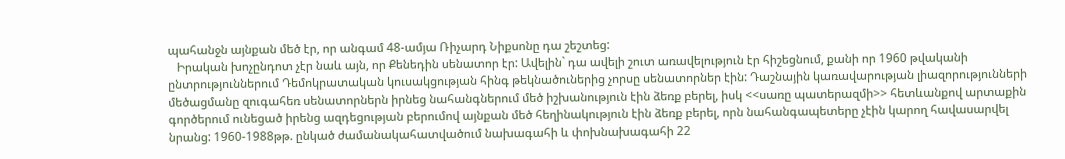պահանջն այնքան մեծ էր, որ անգամ 48-ամյա Ռիչարդ Նիքսոնը դա շեշտեց:
   Իրական խոչընդոտ չէր նաև այն, որ Քենեդին սենատոր էր: Ավելին` դա ավելի շուտ առավելություն էր հիշեցնում, քանի որ 1960 թվականի ընտրություններում Դեմոկրատական կուսակցության հինգ թեկնածուներից չորսը սենատորներ էին: Դաշնային կառավարության լիազորությունների մեծացմանը զուգահեռ սենատորներն իրնեց նահանգներում մեծ իշխանություն էին ձեռք բերել, իսկ <<սառը պատերազմի>> հետևանքով արտաքին գործերում ունեցած իրենց ազդեցության բերումով այնքան մեծ հեղինակություն էին ձեռք բերել, որն նահանգապետերը չէին կարող հավասարվել նրանց: 1960-1988թթ. ընկած ժամանակահատվածում նախագահի և փոխնախագահի 22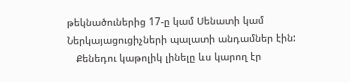թեկնածուներից 17-ը կամ Սենատի կամ Ներկայացուցիչների պալատի անդամներ էին:
   Քենեդու կաթոլիկ լինելը ևս կարող էր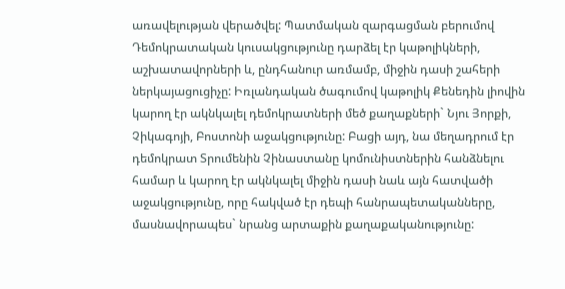առավելության վերածվել: Պատմական զարգացման բերումով Դեմոկրատական կուսակցությունը դարձել էր կաթոլիկների, աշխատավորների և, ընդհանուր առմամբ, միջին դասի շահերի ներկայացուցիչը: Իռլանդական ծագումով կաթոլիկ Քենեդին լիովին կարող էր ակնկալել դեմոկրատների մեծ քաղաքների` Նյու Յորքի, Չիկագոյի, Բոստոնի աջակցությունը: Բացի այդ, նա մեղադրում էր դեմոկրատ Տրումենին Չինաստանը կոմունիստներին հանձնելու համար և կարող էր ակնկալել միջին դասի նաև այն հատվածի աջակցությունը, որը հակված էր դեպի հանրապետականները, մասնավորապես` նրանց արտաքին քաղաքականությունը: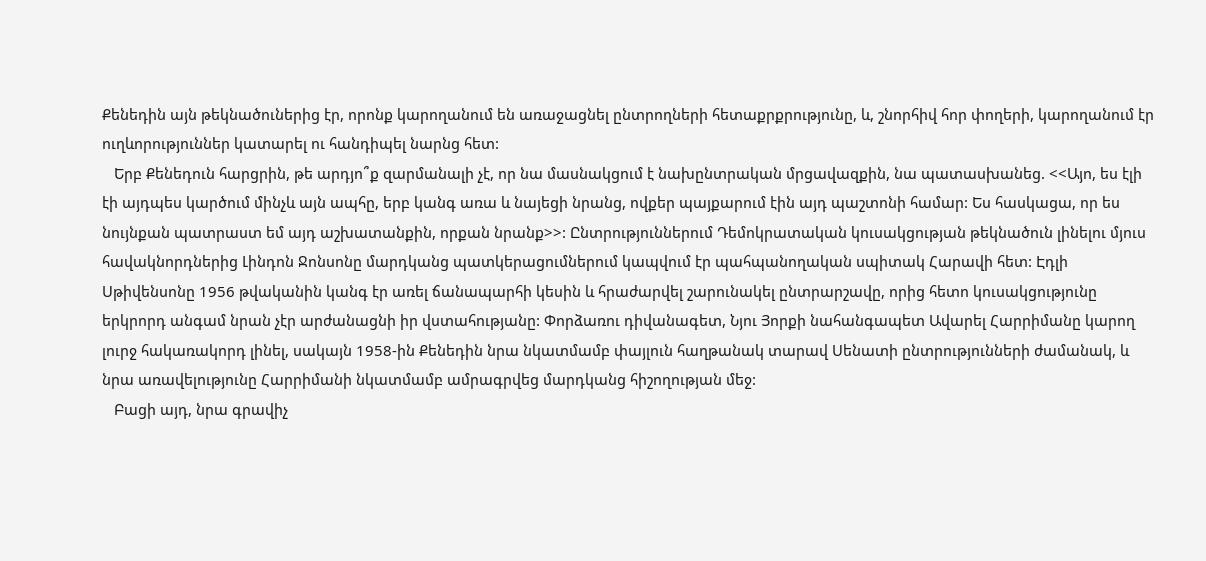Քենեդին այն թեկնածուներից էր, որոնք կարողանում են առաջացնել ընտրողների հետաքրքրությունը, և, շնորհիվ հոր փողերի, կարողանում էր ուղևորություններ կատարել ու հանդիպել նարնց հետ:
   Երբ Քենեդուն հարցրին, թե արդյո՞ք զարմանալի չէ, որ նա մասնակցում է նախընտրական մրցավազքին, նա պատասխանեց. <<Այո, ես էլի էի այդպես կարծում մինչև այն ապհը, երբ կանգ առա և նայեցի նրանց, ովքեր պայքարում էին այդ պաշտոնի համար: Ես հասկացա, որ ես նույնքան պատրաստ եմ այդ աշխատանքին, որքան նրանք>>: Ընտրություններում Դեմոկրատական կուսակցության թեկնածուն լինելու մյուս հավակնորդներից Լինդոն Ջոնսոնը մարդկանց պատկերացումներում կապվում էր պահպանողական սպիտակ Հարավի հետ: Էդլի Սթիվենսոնը 1956 թվականին կանգ էր առել ճանապարհի կեսին և հրաժարվել շարունակել ընտրարշավը, որից հետո կուսակցությունը երկրորդ անգամ նրան չէր արժանացնի իր վստահությանը: Փորձառու դիվանագետ, Նյու Յորքի նահանգապետ Ավարել Հարրիմանը կարող լուրջ հակառակորդ լինել, սակայն 1958-ին Քենեդին նրա նկատմամբ փայլուն հաղթանակ տարավ Սենատի ընտրությունների ժամանակ, և նրա առավելությունը Հարրիմանի նկատմամբ ամրագրվեց մարդկանց հիշողության մեջ:
   Բացի այդ, նրա գրավիչ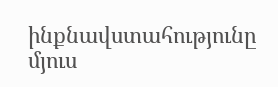ինքնավստահությունը մյուս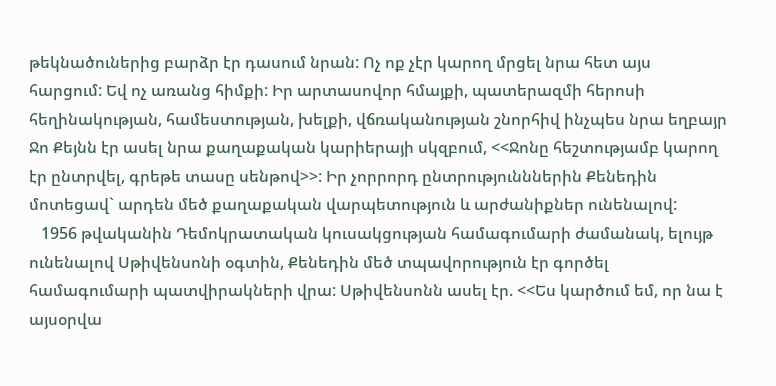թեկնածուներից բարձր էր դասում նրան: Ոչ ոք չէր կարող մրցել նրա հետ այս հարցում: Եվ ոչ առանց հիմքի: Իր արտասովոր հմայքի, պատերազմի հերոսի հեղինակության, համեստության, խելքի, վճռականության շնորհիվ ինչպես նրա եղբայր Ջո Քեյնն էր ասել նրա քաղաքական կարիերայի սկզբում, <<Ջոնը հեշտությամբ կարող էր ընտրվել, գրեթե տասը սենթով>>: Իր չորրորդ ընտրությունններին Քենեդին մոտեցավ` արդեն մեծ քաղաքական վարպետություն և արժանիքներ ունենալով:
   1956 թվականին Դեմոկրատական կուսակցության համագումարի ժամանակ, ելույթ ունենալով Սթիվենսոնի օգտին, Քենեդին մեծ տպավորություն էր գործել համագումարի պատվիրակների վրա: Սթիվենսոնն ասել էր. <<Ես կարծում եմ, որ նա է այսօրվա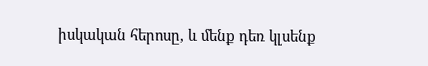իսկական հերոսը, և մենք դեռ կլսենք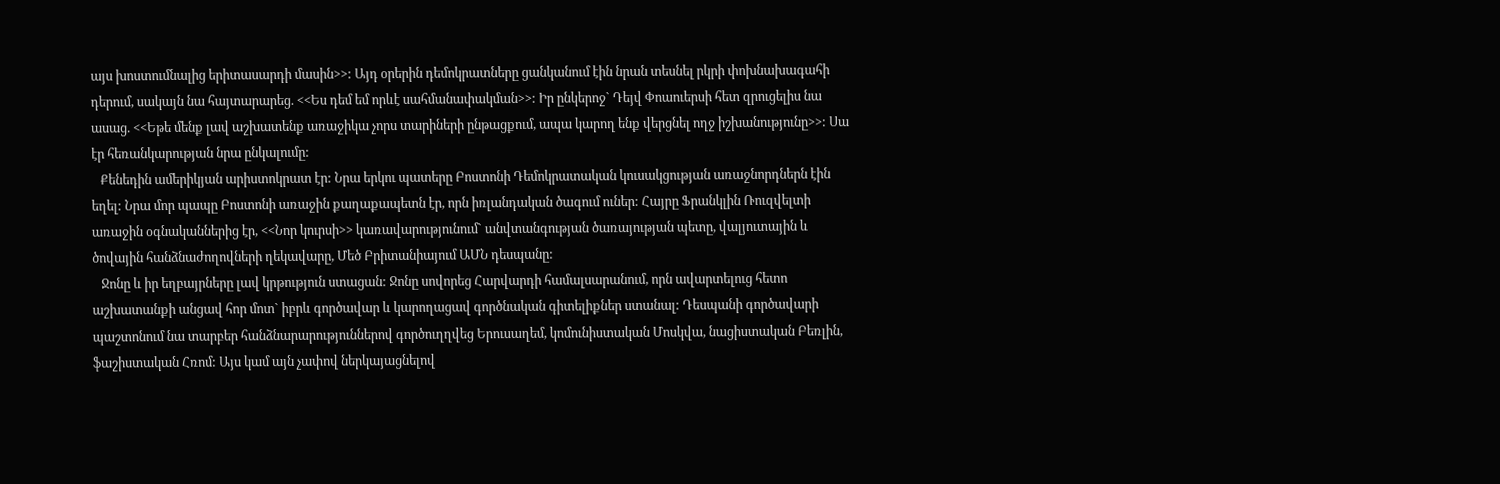այս խոստումնալից երիտասարդի մասին>>: Այդ օրերին դեմոկրատները ցանկանում էին նրան տեսնել րկրի փոխնախագահի դերում, սակայն նա հայտարարեց. <<Ես դեմ եմ որևէ սահմանափակման>>: Իր ընկերոջ` Դեյվ Փոաուերսի հետ զրուցելիս նա ասաց. <<Եթե մենք լավ աշխատենք առաջիկա չորս տարիների ընթացքում, ապա կարող ենք վերցնել ողջ իշխանությունը>>: Սա էր հեռանկարության նրա ընկալումը:
   Քենեդին ամերիկյան արիստոկրատ էր: Նրա երկու պատերը Բոստոնի Դեմոկրատական կուսակցության առաջնորդներն էին եղել: Նրա մոր պապը Բոստոնի առաջին քաղաքապետն էր, որն իռլանդական ծագում ուներ: Հայրը Ֆրանկլին Ռուզվելտի առաջին օգնականներից էր, <<Նոր կուրսի>> կառավարությունում` անվտանգության ծառայության պետը, վալյուտային և ծովային հանձնաժողովների ղեկավարը, Մեծ Բրիտանիայում ԱՄՆ դեսպանը:
   Ջոնը և իր եղբայրները լավ կրթություն ստացան: Ջոնը սովորեց Հարվարդի համալսարանում, որն ավարտելուց հետո աշխատանքի անցավ հոր մոտ` իբրև գործավար և կարողացավ գործնական գիտելիքներ ստանալ: Դեսպանի գործավարի պաշտոնում նա տարբեր հանձնարարություններով գործուղղվեց Երուսաղեմ, կոմունիստական Մոսկվա, նացիստական Բեռլին, ֆաշիստական Հռոմ: Այս կամ այն չափով ներկայացնելով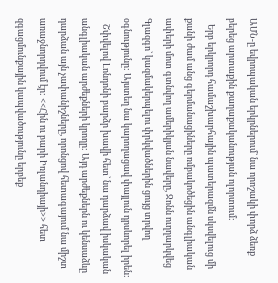ԱՄՆ-ը եվրոպական երկրներում` նա որոշակի փորձ ձեռք բերեց արտաքին քաղաքականության ոլորտում:
   Երբ երկրորդ համաշխարհային պատերազմն սկսվելուց մի քանի ժամ անց գերմանացիները ռմբակոծեցին անգլիական ափերի մոտ գտնվող ամերիկյան նավերը, Ջոնն ուղղարկվեց Գլազգո` կազմակերպելու փրկվածներին ցույց տրվող օգնությունը: Այստեղ նա կարողացավ փայլուն դրսևորել իրեն:
   Շփվելով Լոնդոնի բարձր խավի հետ` նա դարձավ իսկական անգլիական արժեքների կրողը: Այդ արժեքներն ու կենսաձևը դարձան այն չափանիշները, որոնցով հետագայում նա միշտ առաջնորդվում էր: <<Հին ու բարի Իռլանդիայի>> հետ զգացմունքային կապվածությունը երբեք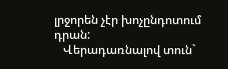լրջորեն չէր խոչընդոտում դրան:
   Վերադառնալով տուն`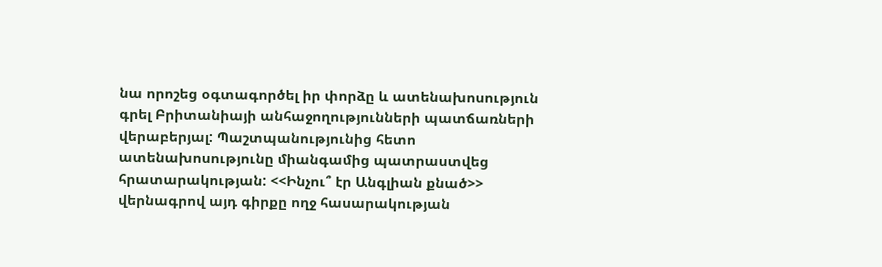նա որոշեց օգտագործել իր փորձը և ատենախոսություն գրել Բրիտանիայի անհաջողությունների պատճառների վերաբերյալ: Պաշտպանությունից հետո ատենախոսությունը միանգամից պատրաստվեց հրատարակության: <<Ինչու՞ էր Անգլիան քնած>> վերնագրով այդ գիրքը ողջ հասարակության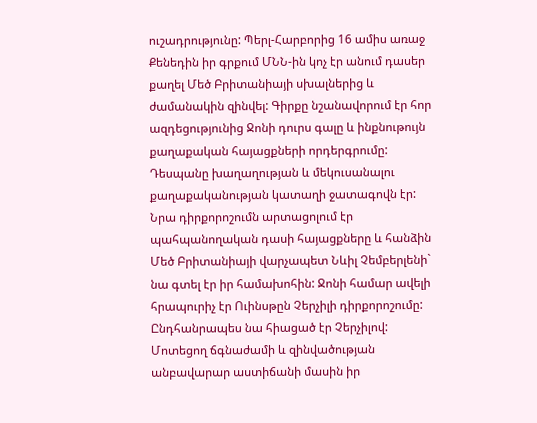ուշադրությունը: Պերլ-Հարբորից 16 ամիս առաջ Քենեդին իր գրքում ՄՆՆ-ին կոչ էր անում դասեր քաղել Մեծ Բրիտանիայի սխալներից և ժամանակին զինվել: Գիրքը նշանավորում էր հոր ազդեցությունից Ջոնի դուրս գալը և ինքնութույն քաղաքական հայացքների որդերգրումը: Դեսպանը խաղաղության և մեկուսանալու քաղաքականության կատաղի ջատագովն էր: Նրա դիրքորոշումն արտացոլում էր պահպանողական դասի հայացքները և հանձին Մեծ Բրիտանիայի վարչապետ Նևիլ Չեմբերլենի` նա գտել էր իր համախոհին: Ջոնի համար ավելի հրապուրիչ էր Ուինսթըն Չերչիլի դիրքորոշումը: Ընդհանրապես նա հիացած էր Չերչիլով: Մոտեցող ճգնաժամի և զինվածության անբավարար աստիճանի մասին իր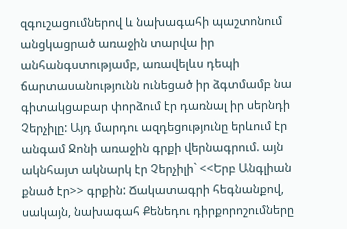զգուշացումներով և նախագահի պաշտոնում անցկացրած առաջին տարվա իր անհանգստությամբ, առավելևս դեպի ճարտասանությունն ունեցած իր ձգտմամբ նա գիտակցաբար փորձում էր դառնալ իր սերնդի Չերչիլը: Այդ մարդու ազդեցությունը երևում էր անգամ Ջոնի առաջին գրքի վերնագրում. այն ակնհայտ ակնարկ էր Չերչիլի` <<Երբ Անգլիան քնած էր>> գրքին: Ճակատագրի հեգնանքով, սակայն, նախագահ Քենեդու դիրքորոշումները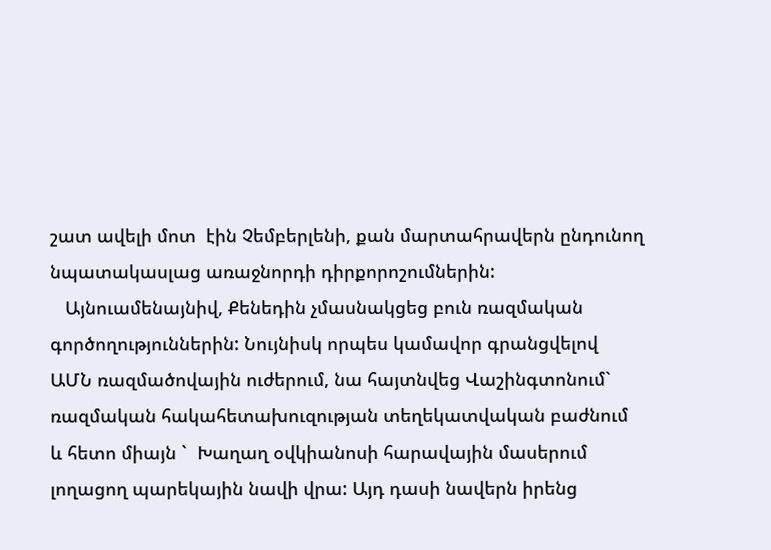շատ ավելի մոտ  էին Չեմբերլենի, քան մարտահրավերն ընդունող նպատակասլաց առաջնորդի դիրքորոշումներին:
   Այնուամենայնիվ, Քենեդին չմասնակցեց բուն ռազմական գործողություններին: Նույնիսկ որպես կամավոր գրանցվելով ԱՄՆ ռազմածովային ուժերում, նա հայտնվեց Վաշինգտոնում` ռազմական հակահետախուզության տեղեկատվական բաժնում և հետո միայն `  Խաղաղ օվկիանոսի հարավային մասերում լողացող պարեկային նավի վրա: Այդ դասի նավերն իրենց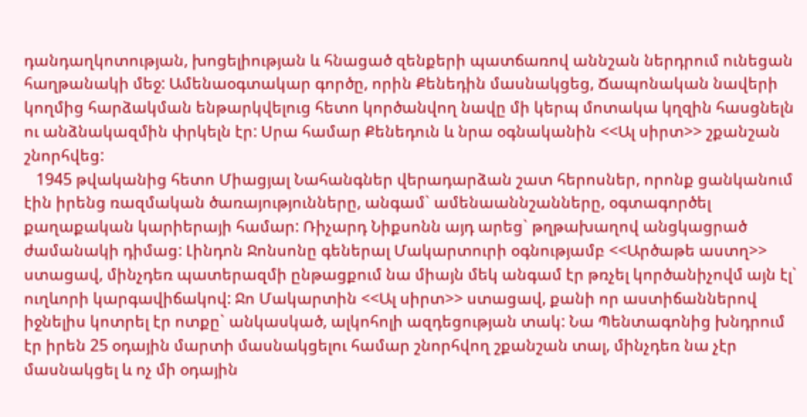դանդաղկոտության, խոցելիության և հնացած զենքերի պատճառով աննշան ներդրում ունեցան հաղթանակի մեջ: Ամենաօգտակար գործը, որին Քենեդին մասնակցեց, Ճապոնական նավերի կողմից հարձակման ենթարկվելուց հետո կործանվող նավը մի կերպ մոտակա կղզին հասցնելն ու անձնակազմին փրկելն էր: Սրա համար Քենեդուն և նրա օգնականին <<Ալ սիրտ>> շքանշան շնորհվեց:
   1945 թվականից հետո Միացյալ Նահանգներ վերադարձան շատ հերոսներ, որոնք ցանկանում էին իրենց ռազմական ծառայությունները, անգամ` ամենաաննշանները, օգտագործել քաղաքական կարիերայի համար: Ռիչարդ Նիքսոնն այդ արեց` թղթախաղով անցկացրած ժամանակի դիմաց: Լինդոն Ջոնսոնը գեներալ Մակարտուրի օգնությամբ <<Արծաթե աստղ>> ստացավ, մինչդեռ պատերազմի ընթացքում նա միայն մեկ անգամ էր թռչել կործանիչովմ այն էլ` ուղևորի կարգավիճակով: Ջո Մակարտին <<Ալ սիրտ>> ստացավ, քանի որ աստիճաններով իջնելիս կոտրել էր ոտքը` անկասկած, ալկոհոլի ազդեցության տակ: Նա Պենտագոնից խնդրում էր իրեն 25 օդային մարտի մասնակցելու համար շնորհվող շքանշան տալ, մինչդեռ նա չէր մասնակցել և ոչ մի օդային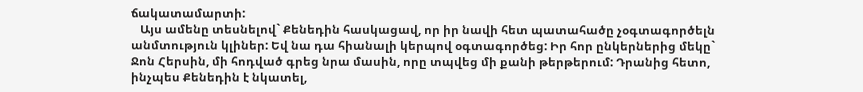ճակատամարտի:
   Այս ամենը տեսնելով` Քենեդին հասկացավ, որ իր նավի հետ պատահածը չօգտագործելն անմտություն կլիներ: Եվ նա դա հիանալի կերպով օգտագործեց: Իր հոր ընկերներից մեկը` Ջոն Հերսին, մի հոդված գրեց նրա մասին, որը տպվեց մի քանի թերթերում: Դրանից հետո, ինչպես Քենեդին է նկատել,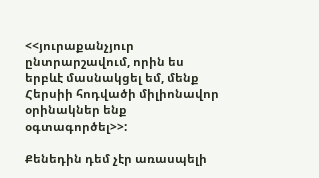<<յուրաքանչյուր ընտրարշավում, որին ես երբևէ մասնակցել եմ, մենք Հերսիի հոդվածի միլիոնավոր օրինակներ ենք օգտագործել>>:

Քենեդին դեմ չէր առասպելի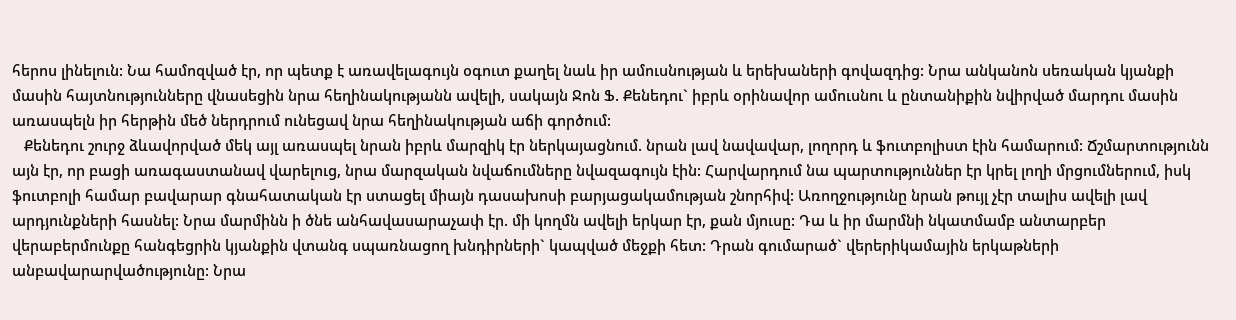հերոս լինելուն: Նա համոզված էր, որ պետք է առավելագույն օգուտ քաղել նաև իր ամուսնության և երեխաների գովազդից: Նրա անկանոն սեռական կյանքի մասին հայտնությունները վնասեցին նրա հեղինակությանն ավելի, սակայն Ջոն Ֆ. Քենեդու` իբրև օրինավոր ամուսնու և ընտանիքին նվիրված մարդու մասին առասպելն իր հերթին մեծ ներդրում ունեցավ նրա հեղինակության աճի գործում:
   Քենեդու շուրջ ձևավորված մեկ այլ առասպել նրան իբրև մարզիկ էր ներկայացնում. նրան լավ նավավար, լողորդ և ֆուտբոլիստ էին համարում: Ճշմարտությունն այն էր, որ բացի առագաստանավ վարելուց, նրա մարզական նվաճումները նվազագույն էին: Հարվարդում նա պարտություններ էր կրել լողի մրցումներում, իսկ ֆուտբոլի համար բավարար գնահատական էր ստացել միայն դասախոսի բարյացակամության շնորհիվ: Առողջությունը նրան թույլ չէր տալիս ավելի լավ արդյունքների հասնել: Նրա մարմինն ի ծնե անհավասարաչափ էր. մի կողմն ավելի երկար էր, քան մյուսը: Դա և իր մարմնի նկատմամբ անտարբեր վերաբերմունքը հանգեցրին կյանքին վտանգ սպառնացող խնդիրների` կապված մեջքի հետ: Դրան գումարած` վերերիկամային երկաթների անբավարարվածությունը: Նրա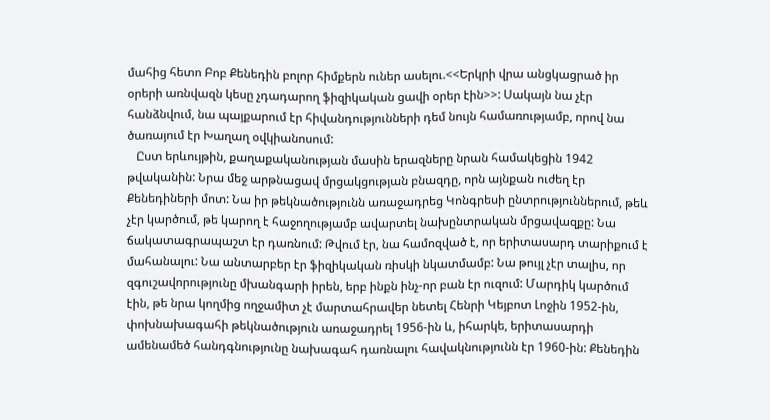մահից հետո Բոբ Քենեդին բոլոր հիմքերն ուներ ասելու.<<Երկրի վրա անցկացրած իր օրերի առնվազն կեսը չդադարող ֆիզիկական ցավի օրեր էին>>: Սակայն նա չէր հանձնվում, նա պայքարում էր հիվանդությունների դեմ նույն համառությամբ, որով նա ծառայում էր Խաղաղ օվկիանոսում:
   Ըստ երևույթին, քաղաքականության մասին երազները նրան համակեցին 1942 թվականին: Նրա մեջ արթնացավ մրցակցության բնազդը, որն այնքան ուժեղ էր Քենեդիների մոտ: Նա իր թեկնածությունն առաջադրեց Կոնգրեսի ընտրություններում, թեև չէր կարծում, թե կարող է հաջողությամբ ավարտել նախընտրական մրցավազքը: Նա ճակատագրապաշտ էր դառնում: Թվում էր, նա համոզված է, որ երիտասարդ տարիքում է մահանալու: Նա անտարբեր էր ֆիզիկական ռիսկի նկատմամբ: Նա թույլ չէր տալիս, որ զգուշավորությունը մխանգարի իրեն, երբ ինքն ինչ-որ բան էր ուզում: Մարդիկ կարծում էին, թե նրա կողմից ողջամիտ չէ մարտահրավեր նետել Հենրի Կեյբոտ Լոջին 1952-ին, փոխնախագահի թեկնածություն առաջադրել 1956-ին և, իհարկե, երիտասարդի ամենամեծ հանդգնությունը նախագահ դառնալու հավակնությունն էր 1960-ին: Քենեդին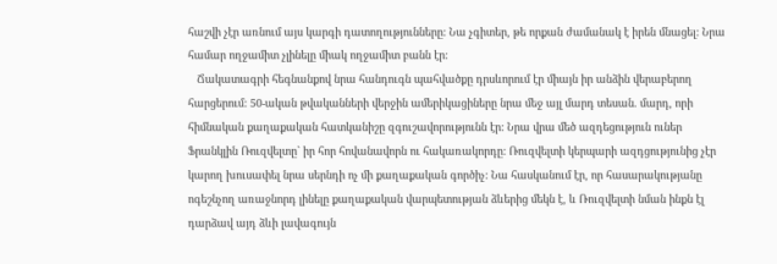հաշվի չէր առնում այս կարգի դատողությունները: Նա չգիտեր, թե որքան ժամանակ է իրեն մնացել: Նրա համար ողջամիտ չլինելը միակ ողջամիտ բանն էր:
   Ճակատագրի հեգնանքով նրա հանդուգն պահվածքը դրսևորում էր միայն իր անձին վերաբերող հարցերում: 50-ական թվականների վերջին ամերիկացիները նրա մեջ այլ մարդ տեսան. մարդ, որի հիմնական քաղաքական հատկանիշը զգուշավորությունն էր: Նրա վրա մեծ ազդեցություն ուներ Ֆրանկլին Ռուզվելտը` իր հոր հովանավորն ու հակառակորդը: Ռուզվելտի կերպարի ազդցությունից չէր կարող խուսափել նրա սերնդի ոչ մի քաղաքական գործիչ: Նա հասկանում էր, որ հասարակությանը ոգեշնչող առաջնորդ լինելը քաղաքական վարպետության ձևերից մեկն է, և Ռուզվելտի նման ինքն էլ դարձավ այդ ձևի լավագույն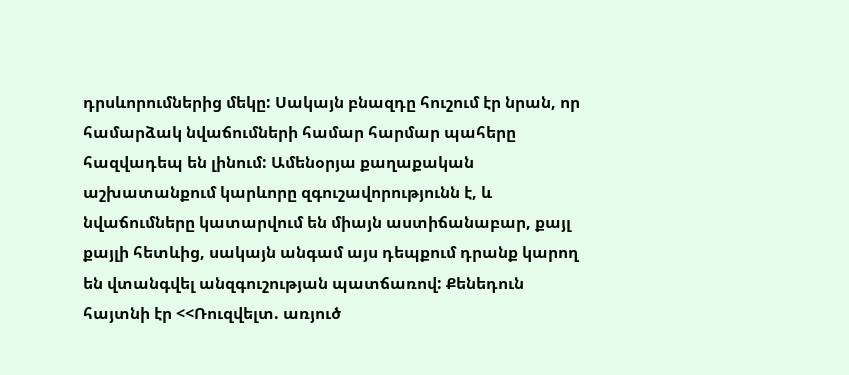դրսևորումներից մեկը: Սակայն բնազդը հուշում էր նրան, որ համարձակ նվաճումների համար հարմար պահերը հազվադեպ են լինում: Ամենօրյա քաղաքական աշխատանքում կարևորը զգուշավորությունն է, և նվաճումները կատարվում են միայն աստիճանաբար, քայլ քայլի հետևից, սակայն անգամ այս դեպքում դրանք կարող են վտանգվել անզգուշության պատճառով: Քենեդուն հայտնի էր <<Ռուզվելտ. առյուծ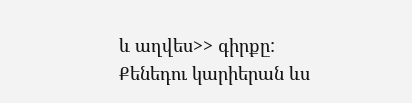և աղվես>> գիրքը: Քենեդու կարիերան ևս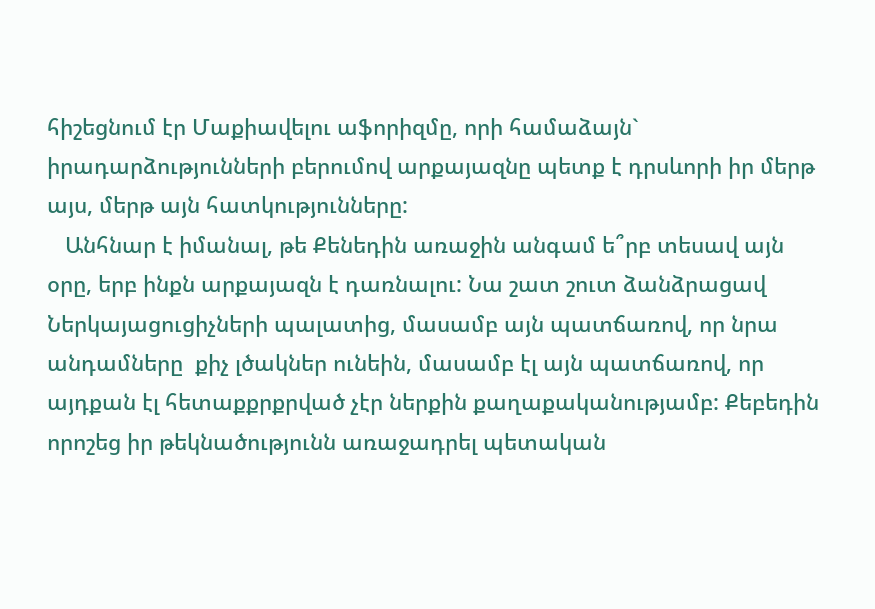հիշեցնում էր Մաքիավելու աֆորիզմը, որի համաձայն` իրադարձությունների բերումով արքայազնը պետք է դրսևորի իր մերթ այս, մերթ այն հատկությունները:
   Անհնար է իմանալ, թե Քենեդին առաջին անգամ ե՞րբ տեսավ այն օրը, երբ ինքն արքայազն է դառնալու: Նա շատ շուտ ձանձրացավ Ներկայացուցիչների պալատից, մասամբ այն պատճառով, որ նրա անդամները  քիչ լծակներ ունեին, մասամբ էլ այն պատճառով, որ այդքան էլ հետաքքրքրված չէր ներքին քաղաքականությամբ: Քեբեդին որոշեց իր թեկնածությունն առաջադրել պետական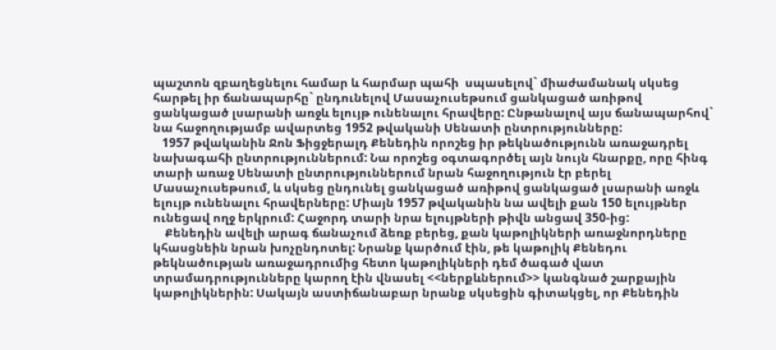պաշտոն զբաղեցնելու համար և հարմար պահի  սպասելով` միաժամանակ սկսեց հարթել իր ճանապարհը` ընդունելով Մասաչուսեթսում ցանկացած առիթով ցանկացած լսարանի առջև ելույթ ունենալու հրավերը: Ընթանալով այս ճանապարհով` նա հաջողությամբ ավարտեց 1952 թվականի Սենատի ընտրությունները:
   1957 թվականին Ջոն Ֆիցջերալդ Քենեդին որոշեց իր թեկնածությունն առաջադրել նախագահի ընտրություններում: Նա որոշեց օգտագործել այն նույն հնարքը, որը հինգ տարի առաջ Սենատի ընտրություններում նրան հաջողություն էր բերել Մասաչուսեթսում, և սկսեց ընդունել ցանկացած առիթով ցանկացած լսարանի առջև ելույթ ունենալու հրավերները: Միայն 1957 թվականին նա ավելի քան 150 ելույթներ ունեցավ ողջ երկրում: Հաջորդ տարի նրա ելույթների թիվն անցավ 350-ից:
    Քենեդին ավելի արագ ճանաչում ձեռք բերեց, քան կաթոլիկների առաջնորդները կհասցնեին նրան խոչընդոտել: Նրանք կարծում էին, թե կաթոլիկ Քենեդու թեկնածության առաջադրումից հետո կաթոլիկների դեմ ծագած վատ տրամադրությունները կարող էին վնասել <<ներքևներում>> կանգնած շարքային կաթոլիկներին: Սակայն աստիճանաբար նրանք սկսեցին գիտակցել, որ Քենեդին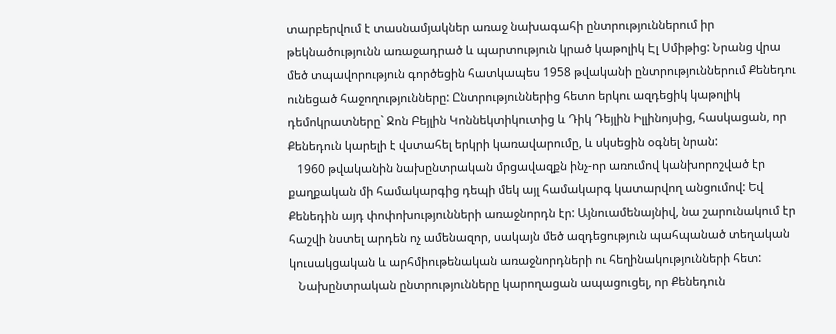տարբերվում է տասնամյակներ առաջ նախագահի ընտրություններում իր թեկնածությունն առաջադրած և պարտություն կրած կաթոլիկ Էլ Սմիթից: Նրանց վրա մեծ տպավորություն գործեցին հատկապես 1958 թվականի ընտրություններում Քենեդու ունեցած հաջողությունները: Ընտրություններից հետո երկու ազդեցիկ կաթոլիկ դեմոկրատները` Ջոն Բեյլին Կոննեկտիկուտից և Դիկ Դեյլին Իլլինոյսից, հասկացան, որ Քենեդուն կարելի է վստահել երկրի կառավարումը, և սկսեցին օգնել նրան:
   1960 թվականին նախընտրական մրցավազքն ինչ-որ առումով կանխորոշված էր քաղքական մի համակարգից դեպի մեկ այլ համակարգ կատարվող անցումով: Եվ Քենեդին այդ փոփոխությունների առաջնորդն էր: Այնուամենայնիվ, նա շարունակում էր հաշվի նստել արդեն ոչ ամենազոր, սակայն մեծ ազդեցություն պահպանած տեղական կուսակցական և արհմիութենական առաջնորդների ու հեղինակությունների հետ:
   Նախընտրական ընտրությունները կարողացան ապացուցել, որ Քենեդուն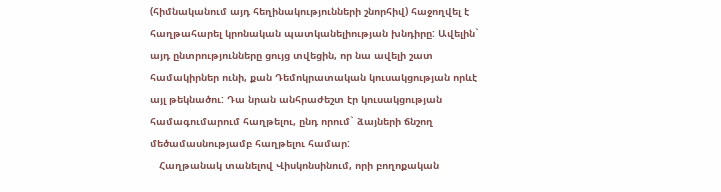(հիմնականում այդ հեղինակությունների շնորհիվ) հաջողվել է հաղթահարել կրոնական պատկանելիության խնդիրը: Ավելին` այդ ընտրությունները ցույց տվեցին, որ նա ավելի շատ համակիրներ ունի, քան Դեմոկրատական կուսակցության որևէ այլ թեկնածու: Դա նրան անհրաժեշտ էր կուսակցության համագումարում հաղթելու, ընդ որում` ձայների ճնշող մեծամասնությամբ հաղթելու համար:
   Հաղթանակ տանելով Վիսկոնսինում, որի բողոքական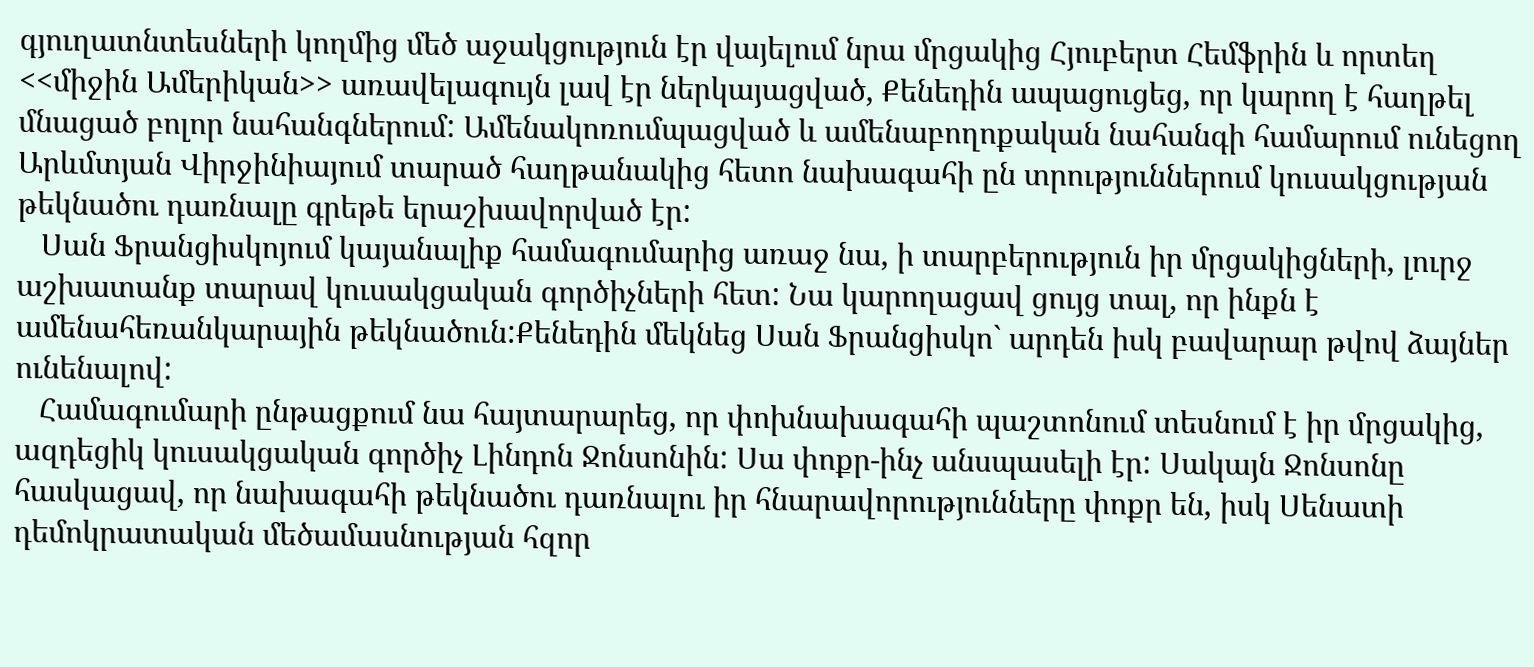գյուղատնտեսների կողմից մեծ աջակցություն էր վայելում նրա մրցակից Հյուբերտ Հեմֆրին և որտեղ <<միջին Ամերիկան>> առավելագույն լավ էր ներկայացված, Քենեդին ապացուցեց, որ կարող է հաղթել մնացած բոլոր նահանգներում: Ամենակոռումպացված և ամենաբողոքական նահանգի համարում ունեցող Արևմտյան Վիրջինիայում տարած հաղթանակից հետո նախագահի ըն տրություններում կուսակցության թեկնածու դառնալը գրեթե երաշխավորված էր:
   Սան Ֆրանցիսկոյում կայանալիք համագումարից առաջ նա, ի տարբերություն իր մրցակիցների, լուրջ աշխատանք տարավ կուսակցական գործիչների հետ: Նա կարողացավ ցույց տալ, որ ինքն է ամենահեռանկարային թեկնածուն:Քենեդին մեկնեց Սան Ֆրանցիսկո` արդեն իսկ բավարար թվով ձայներ ունենալով:
   Համագումարի ընթացքում նա հայտարարեց, որ փոխնախագահի պաշտոնում տեսնում է իր մրցակից, ազդեցիկ կուսակցական գործիչ Լինդոն Ջոնսոնին: Սա փոքր-ինչ անսպասելի էր: Սակայն Ջոնսոնը հասկացավ, որ նախագահի թեկնածու դառնալու իր հնարավորությունները փոքր են, իսկ Սենատի դեմոկրատական մեծամասնության հզոր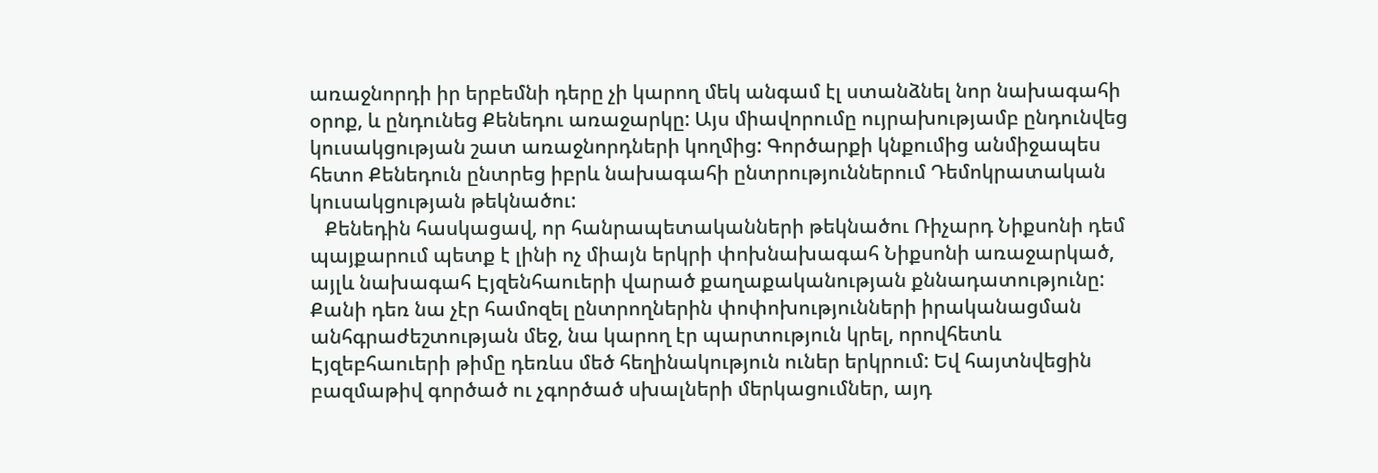առաջնորդի իր երբեմնի դերը չի կարող մեկ անգամ էլ ստանձնել նոր նախագահի օրոք, և ընդունեց Քենեդու առաջարկը: Այս միավորումը ույրախությամբ ընդունվեց կուսակցության շատ առաջնորդների կողմից: Գործարքի կնքումից անմիջապես հետո Քենեդուն ընտրեց իբրև նախագահի ընտրություններում Դեմոկրատական կուսակցության թեկնածու:
   Քենեդին հասկացավ, որ հանրապետականների թեկնածու Ռիչարդ Նիքսոնի դեմ պայքարում պետք է լինի ոչ միայն երկրի փոխնախագահ Նիքսոնի առաջարկած, այլև նախագահ Էյզենհաուերի վարած քաղաքականության քննադատությունը: Քանի դեռ նա չէր համոզել ընտրողներին փոփոխությունների իրականացման անհգրաժեշտության մեջ, նա կարող էր պարտություն կրել, որովհետև Էյզեբհաուերի թիմը դեռևս մեծ հեղինակություն ուներ երկրում: Եվ հայտնվեցին բազմաթիվ գործած ու չգործած սխալների մերկացումներ, այդ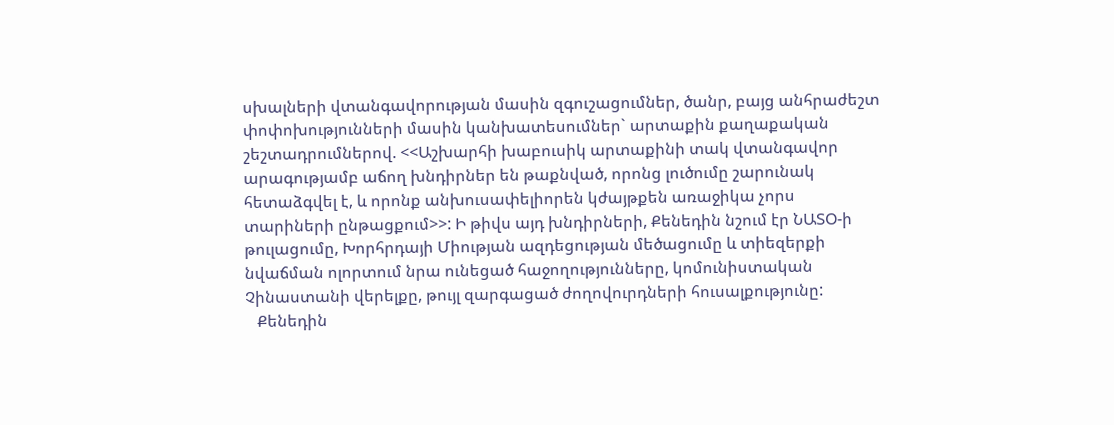սխալների վտանգավորության մասին զգուշացումներ, ծանր, բայց անհրաժեշտ փոփոխությունների մասին կանխատեսումներ` արտաքին քաղաքական շեշտադրումներով. <<Աշխարհի խաբուսիկ արտաքինի տակ վտանգավոր արագությամբ աճող խնդիրներ են թաքնված, որոնց լուծումը շարունակ հետաձգվել է, և որոնք անխուսափելիորեն կժայթքեն առաջիկա չորս տարիների ընթացքում>>: Ի թիվս այդ խնդիրների, Քենեդին նշում էր ՆԱՏՕ-ի թուլացումը, Խորհրդայի Միության ազդեցության մեծացումը և տիեզերքի նվաճման ոլորտում նրա ունեցած հաջողությունները, կոմունիստական Չինաստանի վերելքը, թույլ զարգացած ժողովուրդների հուսալքությունը:
   Քենեդին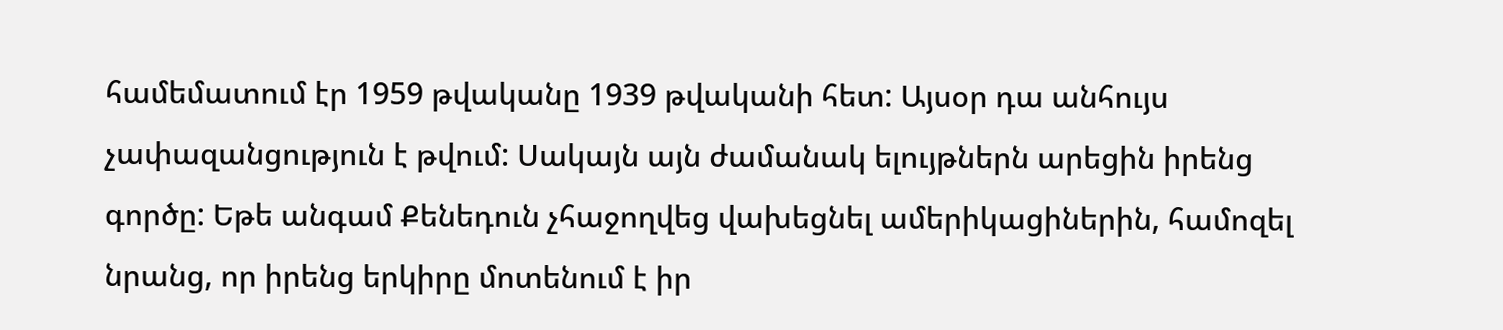համեմատում էր 1959 թվականը 1939 թվականի հետ: Այսօր դա անհույս չափազանցություն է թվում: Սակայն այն ժամանակ ելույթներն արեցին իրենց գործը: Եթե անգամ Քենեդուն չհաջողվեց վախեցնել ամերիկացիներին, համոզել նրանց, որ իրենց երկիրը մոտենում է իր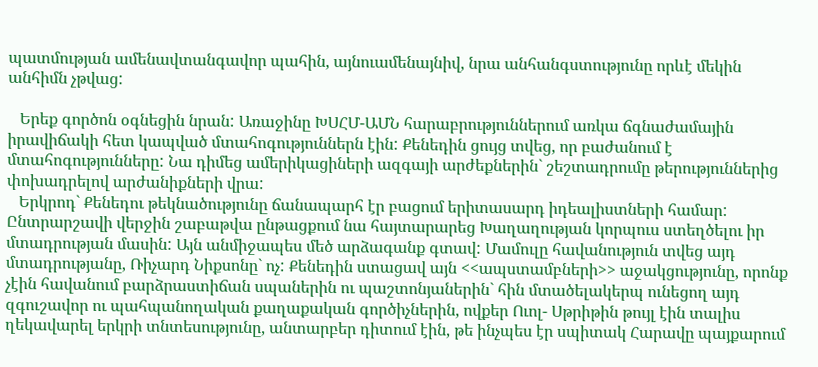պատմության ամենավտանգավոր պահին, այնուամենայնիվ, նրա անհանգստությունը որևէ մեկին անհիմն չթվաց:

   Երեք գործոն օգնեցին նրան: Առաջինը ԽՍՀՄ-ԱՄՆ հարաբրություններում առկա ճգնաժամային իրավիճակի հետ կապված մտահոգություններն էին: Քենեդին ցույց տվեց, որ բաժանում է մտահոգությունները: Նա դիմեց ամերիկացիների ազգայի արժեքներին` շեշտադրումը թերություններից փոխադրելով արժանիքների վրա:
   Երկրոդ` Քենեդու թեկնածությունը ճանապարհ էր բացում երիտասարդ իդեալիստների համար: Ընտրարշավի վերջին շաբաթվա ընթացքում նա հայտարարեց Խաղաղության կորպուս ստեղծելու իր մտադրության մասին: Այն անմիջապես մեծ արձագանք գտավ: Մամուլը հավանություն տվեց այդ մտադրությանը, Ռիչարդ Նիքսոնը` ոչ: Քենեդին ստացավ այն <<ապստամբների>> աջակցությունը, որոնք չէին հավանում բարձրաստիճան սպաներին ու պաշտոնյաներին` հին մտածելակերպ ունեցող այդ զգուշավոր ու պահպանողական քաղաքական գործիչներին, ովքեր Ուոլ- Սթրիթին թույլ էին տալիս ղեկավարել երկրի տնտեսությունը, անտարբեր դիտում էին, թե ինչպես էր սպիտակ Հարավը պայքարում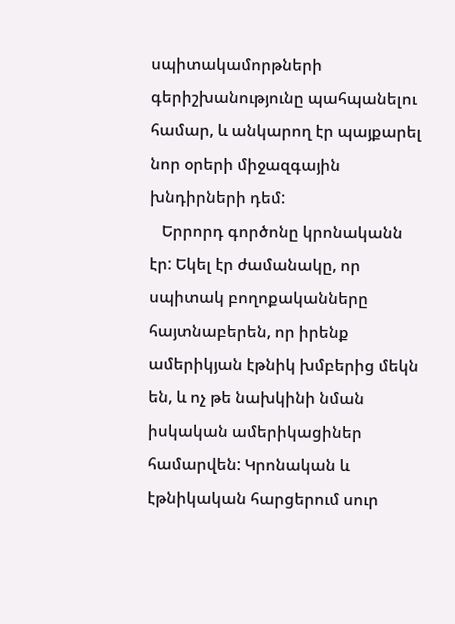սպիտակամորթների գերիշխանությունը պահպանելու համար, և անկարող էր պայքարել նոր օրերի միջազգային խնդիրների դեմ:
   Երրորդ գործոնը կրոնականն էր: Եկել էր ժամանակը, որ սպիտակ բողոքականները հայտնաբերեն, որ իրենք ամերիկյան էթնիկ խմբերից մեկն են, և ոչ թե նախկինի նման իսկական ամերիկացիներ համարվեն: Կրոնական և էթնիկական հարցերում սուր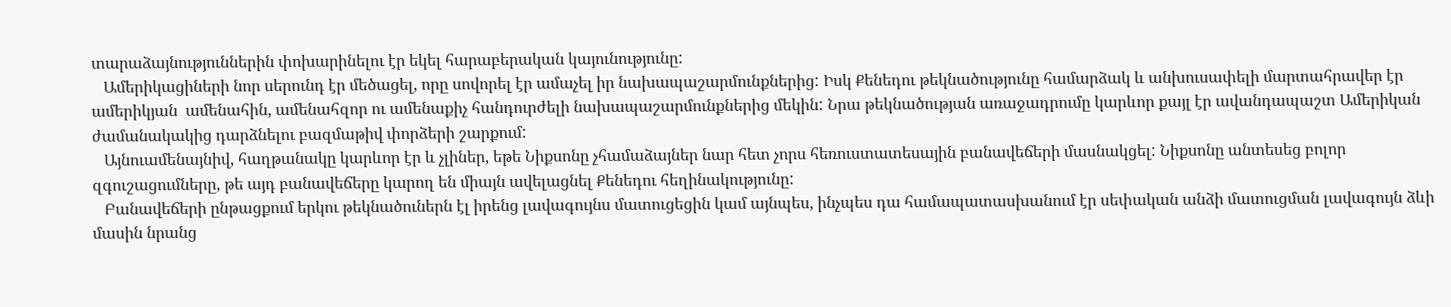տարաձայնություններին փոխարինելու էր եկել հարաբերական կայունությունը:
   Ամերիկացիների նոր սերունդ էր մեծացել, որը սովորել էր ամաչել իր նախապաշարմունքներից: Իսկ Քենեդու թեկնածությունը համարձակ և անխուսափելի մարտահրավեր էր ամերիկյան  ամենահին, ամենահզոր ու ամենաքիչ հանդուրժելի նախապաշարմունքներից մեկին: Նրա թեկնածության առաջադրումը կարևոր քայլ էր ավանդապաշտ Ամերիկան ժամանակակից դարձնելու բազմաթիվ փորձերի շարքում:
   Այնուամենայնիվ, հաղթանակը կարևոր էր և չլիներ, եթե Նիքսոնը չհամաձայներ նար հետ չորս հեռուստատեսային բանավեճերի մասնակցել: Նիքսոնը անտեսեց բոլոր զգուշացումները, թե այդ բանավեճերը կարող են միայն ավելացնել Քենեդու հեղինակությունը:
   Բանավեճերի ընթացքում երկու թեկնածուներն էլ իրենց լավագույնս մատուցեցին կամ այնպես, ինչպես դա համապատասխանում էր սեփական անձի մատուցման լավագույն ձևի մասին նրանց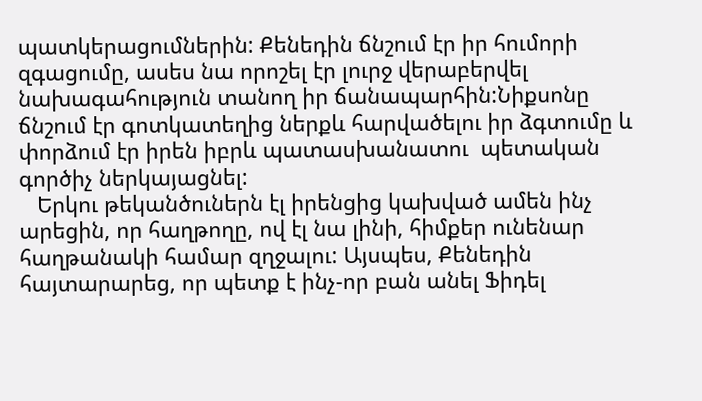պատկերացումներին: Քենեդին ճնշում էր իր հումորի  զգացումը, ասես նա որոշել էր լուրջ վերաբերվել նախագահություն տանող իր ճանապարհին:Նիքսոնը ճնշում էր գոտկատեղից ներքև հարվածելու իր ձգտումը և փորձում էր իրեն իբրև պատասխանատու  պետական գործիչ ներկայացնել:
   Երկու թեկանծուներն էլ իրենցից կախված ամեն ինչ արեցին, որ հաղթողը, ով էլ նա լինի, հիմքեր ունենար հաղթանակի համար զղջալու: Այսպես, Քենեդին հայտարարեց, որ պետք է ինչ-որ բան անել Ֆիդել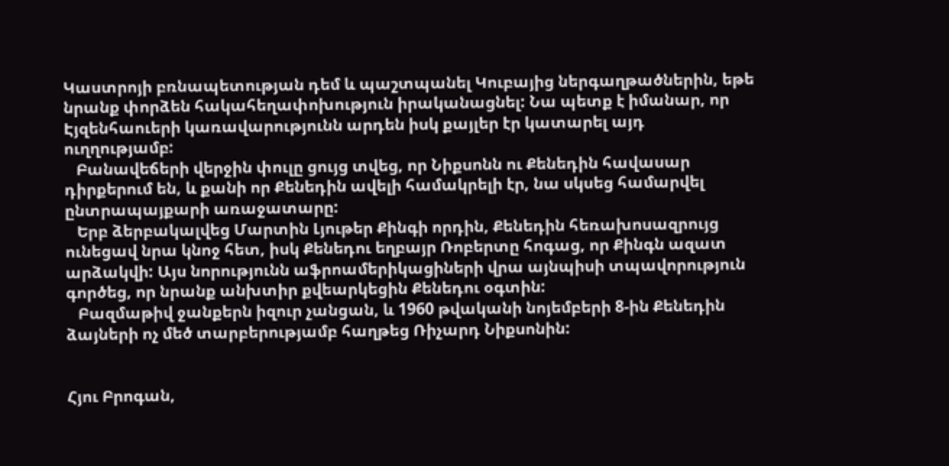Կաստրոյի բռնապետության դեմ և պաշտպանել Կուբայից ներգաղթածներին, եթե նրանք փորձեն հակահեղափոխություն իրականացնել: Նա պետք է իմանար, որ Էյզենհաուերի կառավարությունն արդեն իսկ քայլեր էր կատարել այդ ուղղությամբ:
   Բանավեճերի վերջին փուլը ցույց տվեց, որ Նիքսոնն ու Քենեդին հավասար դիրքերում են, և քանի որ Քենեդին ավելի համակրելի էր, նա սկսեց համարվել ընտրապայքարի առաջատարը:
   Երբ ձերբակալվեց Մարտին Լյութեր Քինգի որդին, Քենեդին հեռախոսազրույց  ունեցավ նրա կնոջ հետ, իսկ Քենեդու եղբայր Ռոբերտը հոգաց, որ Քինգն ազատ արձակվի: Այս նորությունն աֆրոամերիկացիների վրա այնպիսի տպավորություն գործեց, որ նրանք անխտիր քվեարկեցին Քենեդու օգտին:
   Բազմաթիվ ջանքերն իզուր չանցան, և 1960 թվականի նոյեմբերի 8-ին Քենեդին ձայների ոչ մեծ տարբերությամբ հաղթեց Ռիչարդ Նիքսոնին:


Հյու Բրոգան,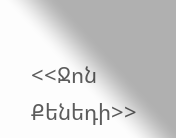<<Ջոն Քենեդի>>